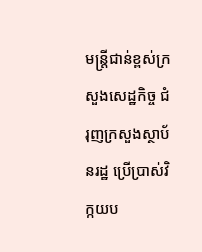មន្រ្តីជាន់ខ្ពស់ក្រសួងសេដ្ឋកិច្ច ជំរុញក្រសួងស្ថាប័នរដ្ឋ ប្រើប្រាស់វិក្កយប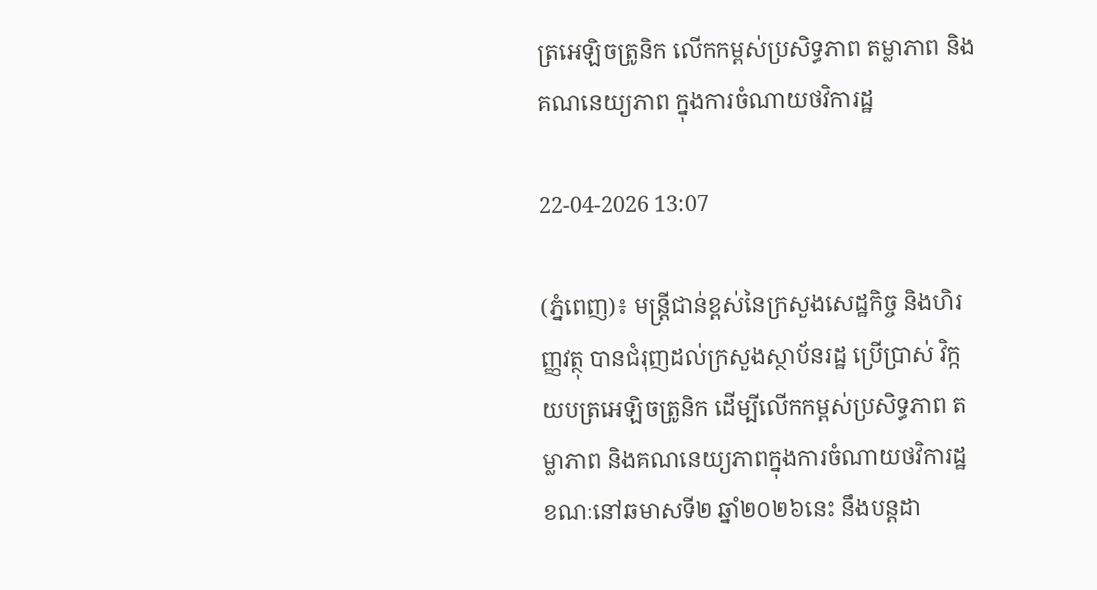ត្រអេឡិចត្រូនិក លើកកម្ពស់ប្រសិទ្ធភាព តម្លាភាព និងគណនេយ្យភាព ក្នុងការចំណាយថវិការដ្ឋ

22-04-2026 13:07

(ភ្នំពេញ)៖ មន្រ្តីជាន់ខ្ពស់នៃក្រសួងសេដ្ឋកិច្ច និងហិរញ្ញវត្ថុ បានជំរុញដល់ក្រសួងស្ថាប័នរដ្ឋ ប្រើប្រាស់ វិក្កយបត្រអេឡិចត្រូនិក ដើម្បីលើកកម្ពស់ប្រសិទ្ធភាព តម្លាភាព និងគណនេយ្យភាពក្នុងការចំណាយថវិការដ្ឋ ខណៈនៅឆមាសទី២ ឆ្នាំ២០២៦នេះ នឹងបន្តដា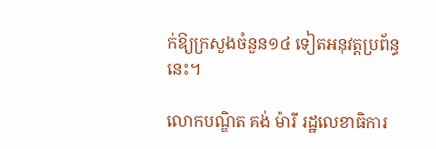ក់ឱ្យក្រសួងចំនួន១៤ ទៀតអនុវត្តប្រព័ន្ធនេះ។

លោកបណ្ឌិត គង់ ម៉ារី រដ្ឋលេខាធិការ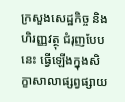ក្រសួងសេដ្ឋកិច្ច និង ហិរញ្ញវត្ថុ ជំរុញបែបនេះ ធ្វើឡើងក្នុងសិក្ខាសាលាផ្សព្វផ្សាយ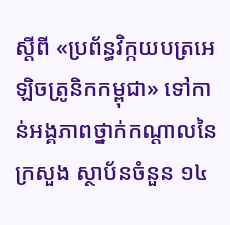ស្តីពី «ប្រព័ន្ធវិក្កយបត្រអេឡិចត្រូនិកកម្ពុជា» ទៅកាន់អង្គភាពថ្នាក់កណ្តាលនៃក្រសួង ស្ថាប័នចំនួន ១៤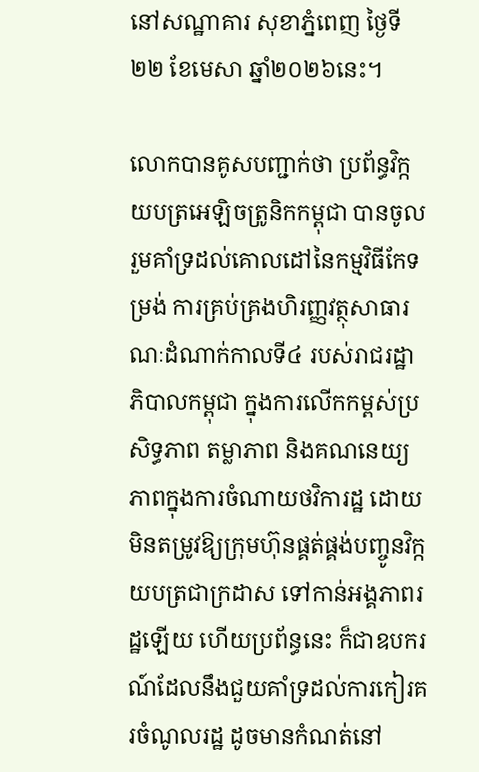នៅសណ្ឋាគារ សុខាភ្នំពេញ ថ្ងៃទី២២ ខែមេសា ឆ្នាំ២០២៦នេះ។

លោកបានគូសបញ្ជាក់ថា ប្រព័ន្ធវិក្កយបត្រអេឡិចត្រូនិកកម្ពុជា បានចូលរួមគាំទ្រដល់គោលដៅនៃកម្មវិធីកែទម្រង់ ការគ្រប់គ្រងហិរញ្ញវត្ថុសាធារណៈដំណាក់កាលទី៤ របស់រាជរដ្ឋាភិបាលកម្ពុជា ក្នុងការលើកកម្ពស់ប្រសិទ្ធភាព តម្លាភាព និងគណនេយ្យភាពក្នុងការចំណាយថវិការដ្ឋ ដោយមិនតម្រូវឱ្យក្រុមហ៊ុនផ្គត់ផ្គង់បញ្ចូនវិក្កយបត្រជាក្រដាស ទៅកាន់អង្គភាពរដ្ឋឡើយ ហើយប្រព័ន្ធនេះ ក៏ជាឧបករណ៍ដែលនឹងជួយគាំទ្រដល់ការកៀរគរចំណូលរដ្ឋ ដូចមានកំណត់នៅ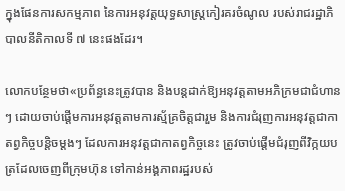ក្នុងផែនការសកម្មភាព នៃការអនុវត្តយុទ្ធសាស្ត្រកៀរគរចំណូល របស់រាជរដ្ឋាភិបាលនីតិកាលទី ៧ នេះផងដែរ។

លោកបន្ថែមថា«ប្រព័ន្ធនេះត្រូវបាន និងបន្តដាក់ឱ្យអនុវត្តតាមអភិក្រមជាជំហានៗ ដោយចាប់ផ្តើមការអនុវត្តតាមការស្ម័គ្រចិត្តជារួម និងការជំរុញការអនុវត្តជាកាតព្វកិច្ចបន្តិចម្ដងៗ ដែលការអនុវត្តជាកាតព្វកិច្ចនេះ ត្រូវចាប់ផ្តើមជំរុញពីវិក្កយបត្រដែលចេញពីក្រុមហ៊ុន ទៅកាន់អង្គភាពរដ្ឋរបស់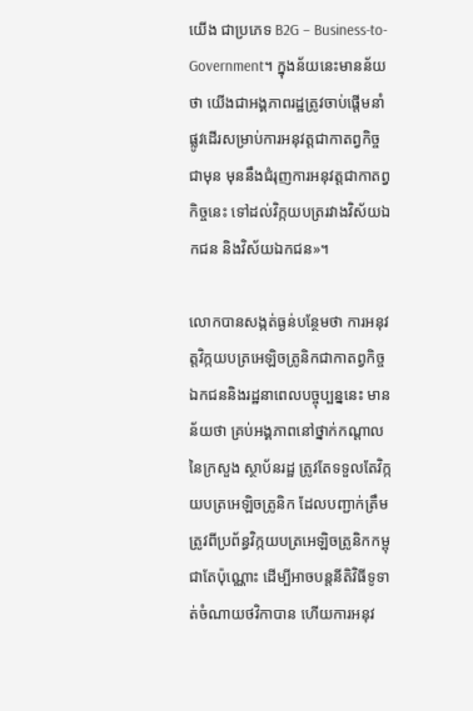យើង ជាប្រភេទ B2G – Business-to-Government។ ក្នុងន័យនេះមានន័យថា យើងជាអង្គភាពរដ្ឋត្រូវចាប់ផ្តើមនាំផ្លូវដើរសម្រាប់ការអនុវត្តជាកាតព្វកិច្ចជាមុន មុននឹងជំរុញការអនុវត្តជាកាតព្វកិច្ចនេះ ទៅដល់វិក្កយបត្ររវាងវិស័យឯកជន និងវិស័យឯកជន»។

លោកបានសង្កត់ធ្ងន់បន្ថែមថា ការអនុវត្តវិក្កយបត្រអេឡិចត្រូនិកជាកាតព្វកិច្ចឯកជននិងរដ្ឋនាពេលបច្ចុប្បន្ននេះ មានន័យថា គ្រប់អង្គភាពនៅថ្នាក់កណ្តាលនៃក្រសួង ស្ថាប័នរដ្ឋ ត្រូវតែទទួលតែវិក្កយបត្រអេឡិចត្រូនិក ដែលបញ្ជាក់ត្រឹមត្រូវពីប្រព័ន្ធវិក្កយបត្រអេឡិចត្រូនិកកម្ពុជាតែប៉ុណ្ណោះ ដើម្បីអាចបន្តនីតិវិធីទូទាត់ចំណាយថវិកាបាន ហើយការអនុវ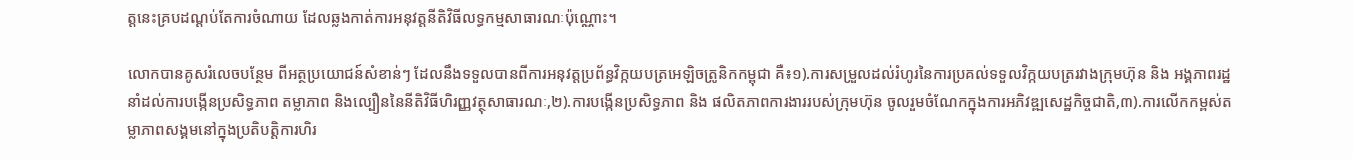ត្តនេះគ្របដណ្តប់តែការចំណាយ ដែលឆ្លងកាត់ការអនុវត្តនីតិវិធីលទ្ធកម្មសាធារណៈប៉ុណ្ណោះ។

លោកបានគូសរំលេចបន្ថែម ពីអត្ថប្រយោជន៍សំខាន់ៗ ដែលនឹងទទួលបានពីការអនុវត្តប្រព័ន្ធវិក្កយបត្រអេឡិចត្រូនិកកម្ពុជា គឺ៖១).ការសម្រួលដល់រំហូរនៃការប្រគល់ទទួលវិក្កយបត្ររវាងក្រុមហ៊ុន និង អង្គភាពរដ្ឋនាំដល់ការបង្កើនប្រសិទ្ធភាព តម្លាភាព និងល្បឿននៃនីតិវិធីហិរញ្ញវត្ថុសាធារណៈ,២).ការបង្កើនប្រសិទ្ធភាព និង ផលិតភាពការងាររបស់ក្រុមហ៊ុន ចូលរួមចំណែកក្នុងការអភិវឌ្ឍសេដ្ឋកិច្ចជាតិ,៣).ការលើកកម្ពស់តម្លាភាពសង្គមនៅក្នុងប្រតិបត្តិការហិរ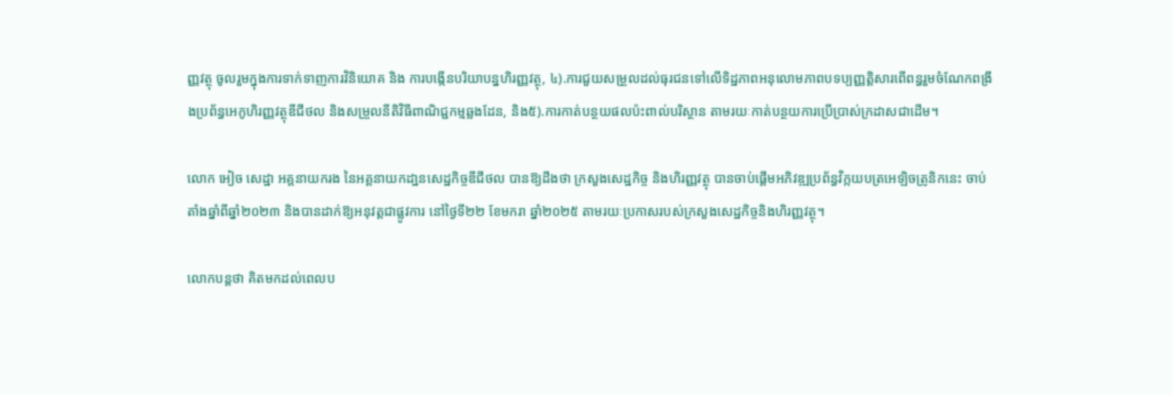ញ្ញវត្ថុ ចូលរួមក្នុងការទាក់ទាញការវិនិយោគ និង ការបង្កើនបរិយាបន្នហិរញ្ញវត្ថុ, ៤).ការជួយសម្រួលដល់ធុរជនទៅលើទិដ្ឋភាពអនុលោមភាពបទប្បញ្ញត្តិសារពើពន្ធរួមចំណែកពង្រឹងប្រព័ន្ធអេកូហិរញ្ញវត្ថុឌីជីថល និងសម្រួលនីតិវិធីពាណិជ្ជកម្មឆ្លងដែន, និង៥).ការកាត់បន្ថយផលប៉ះពាល់បរិស្ថាន តាមរយៈកាត់បន្ថយការប្រើប្រាស់ក្រដាសជាដើម។

លោក អៀច សេដ្ឋា អគ្គនាយករង នៃអគ្គនាយកដា្ឋនសេដ្ឋកិច្ចឌីជីថល បានឱ្យដឹងថា ក្រសួងសេដ្ឋកិច្ច និងហិរញ្ញវត្ថុ បានចាប់ផ្តើមអភិវឌ្ឍប្រព័ន្ធវិក្កយបត្រអេឡិចត្រូនិកនេះ ចាប់តាំងឆ្នាំពីឆ្នាំ២០២៣ និងបានដាក់ឱ្យអនុវត្តជាផ្លូវការ នៅថ្ងៃទី២២ ខែមករា ឆ្នាំ២០២៥ តាមរយៈប្រកាសរបស់ក្រសួងសេដ្ឋកិច្ចនិងហិរញ្ញវត្ថុ។

លោកបន្តថា គិតមកដល់ពេលប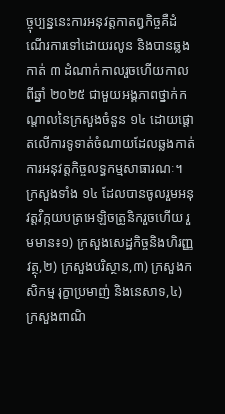ច្ចុប្បន្ននេះការអនុវត្តកាតព្វកិច្ចគឺដំណើរការទៅដោយរលូន និងបានឆ្លងកាត់ ៣ ដំណាក់កាលរួចហើយកាលពីឆ្នាំ ២០២៥ ជាមួយអង្គភាពថ្នាក់កណ្តាលនៃក្រសួងចំនួន ១៤ ដោយផ្តោតលើការទូទាត់ចំណាយដែលឆ្លងកាត់ការអនុវត្តកិច្ចលទ្ធកម្មសាធារណៈ។ ក្រសួងទាំង ១៤ ដែលបានចូលរួមអនុវត្តវិក្កយបត្រអេឡិចត្រូនិករួចហើយ រួមមាន៖១) ក្រសួងសេដ្ឋកិច្ចនិងហិរញ្ញវត្ថុ,២) ក្រសួងបរិស្ថាន,៣) ក្រសួងកសិកម្ម រុក្ខាប្រមាញ់ និងនេសាទ,៤) ក្រសួងពាណិ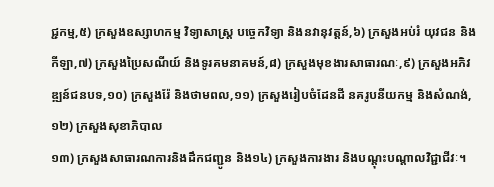ជ្ជកម្ម,៥) ក្រសួងឧស្សាហកម្ម វិទ្យាសាស្ត្រ បច្ចេកវិទ្យា និងនវានុវត្តន៍,៦) ក្រសួងអប់រំ យុវជន និងកីឡា,៧) ក្រសួងប្រៃសណីយ៍ និងទូរគមនាគមន៍,៨) ក្រសួងមុខងារសាធារណៈ,៩) ក្រសួងអភិវឌ្ឍន៍ជនបទ,១០) ក្រសួងរ៉ែ និងថាមពល,១១) ក្រសួងរៀបចំដែនដី នគរូបនីយកម្ម និងសំណង់,១២) ក្រសួងសុខាភិបាល
១៣) ក្រសួងសាធារណការនិងដឹកជញ្ជូន និង១៤) ក្រសួងការងារ និងបណ្តុះបណ្តាលវិជ្ជាជីវៈ។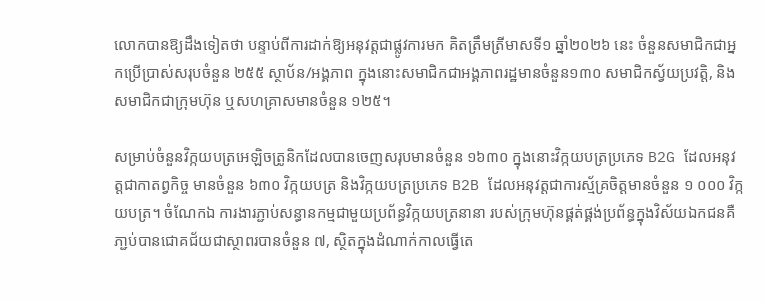លោកបានឱ្យដឹងទៀតថា បន្ទាប់ពីការដាក់ឱ្យអនុវត្តជាផ្លូវការមក គិតត្រឹមត្រីមាសទី១ ឆ្នាំ២០២៦ នេះ ចំនួនសមាជិកជាអ្នកប្រើប្រាស់សរុបចំនួន ២៥៥ ស្ថាប័ន/អង្គភាព ក្នុងនោះសមាជិកជាអង្គភាពរដ្ឋមានចំនួន១៣០ សមាជិកស្វ័យប្រវត្តិ, និងសមាជិកជាក្រុមហ៊ុន ឬសហគ្រាសមានចំនួន ១២៥។

សម្រាប់ចំនួនវិក្កយបត្រអេឡិចត្រូនិកដែលបានចេញសរុបមានចំនួន ១៦៣០ ក្នុងនោះវិក្កយបត្រប្រភេទ B2G ដែលអនុវត្តជាកាតព្វកិច្ច មានចំនួន ៦៣០ វិក្កយបត្រ និងវិក្កយបត្រប្រភេទ B2B ដែលអនុវត្តជាការស្ម័គ្រចិត្តមានចំនួន ១ ០០០ វិក្កយបត្រ។ ចំណែកឯ ការងារភ្ជាប់សន្ធានកម្មជាមួយប្រព័ន្ធវិក្កយបត្រនានា របស់ក្រុមហ៊ុនផ្គត់ផ្គង់ប្រព័ន្ធក្នុងវិស័យឯកជនគឺភា្ជប់បានជោគជ័យជាស្ថាពរបានចំនួន ៧, ស្ថិតក្នុងដំណាក់កាលធ្វើតេ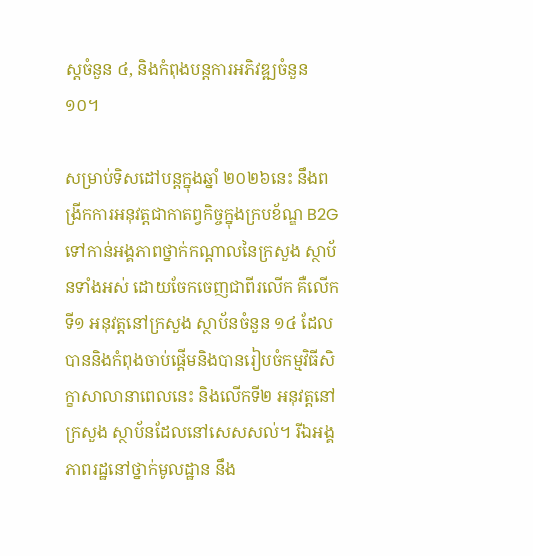ស្តចំនួន ៤, និងកំពុងបន្តការអភិវឌ្ឍចំនួន ១០។

សម្រាប់ទិសដៅបន្តក្នុងឆ្នាំ ២០២៦នេះ នឹងពង្រីកការអនុវត្តជាកាតព្វកិច្ចក្នុងក្របខ័ណ្ឌ B2G ទៅកាន់អង្គភាពថ្នាក់កណ្តាលនៃក្រសួង ស្ថាប័នទាំងអស់ ដោយចែកចេញជាពីរលើក គឺលើកទី១ អនុវត្តនៅក្រសួង ស្ថាប័នចំនួន ១៤ ដែលបាននិងកំពុងចាប់ផ្ដើមនិងបានរៀបចំកម្មវិធីសិក្ខាសាលានាពេលនេះ និងលើកទី២ អនុវត្តនៅក្រសួង ស្ថាប័នដែលនៅសេសសល់។ រីឯអង្គភាពរដ្ឋនៅថ្នាក់មូលដ្ឋាន នឹង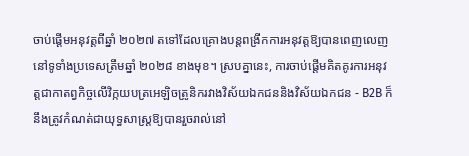ចាប់ផ្តើមអនុវត្តពីឆ្នាំ ២០២៧ តទៅដែលគ្រោងបន្តពង្រីកការអនុវត្តឱ្យបានពេញលេញនៅទូទាំងប្រទេសត្រឹមឆ្នាំ ២០២៨ ខាងមុខ។ ស្របគ្នានេះ, ការចាប់ផ្តើមគិតគូរការអនុវត្តជាកាតព្វកិច្ចលើវិក្កយបត្រអេឡិចត្រូនិករវាងវិស័យឯកជននិងវិស័យឯកជន - B2B ក៏នឹងត្រូវកំណត់ជាយុទ្ធសាស្ត្រឱ្យបានរួចរាល់នៅ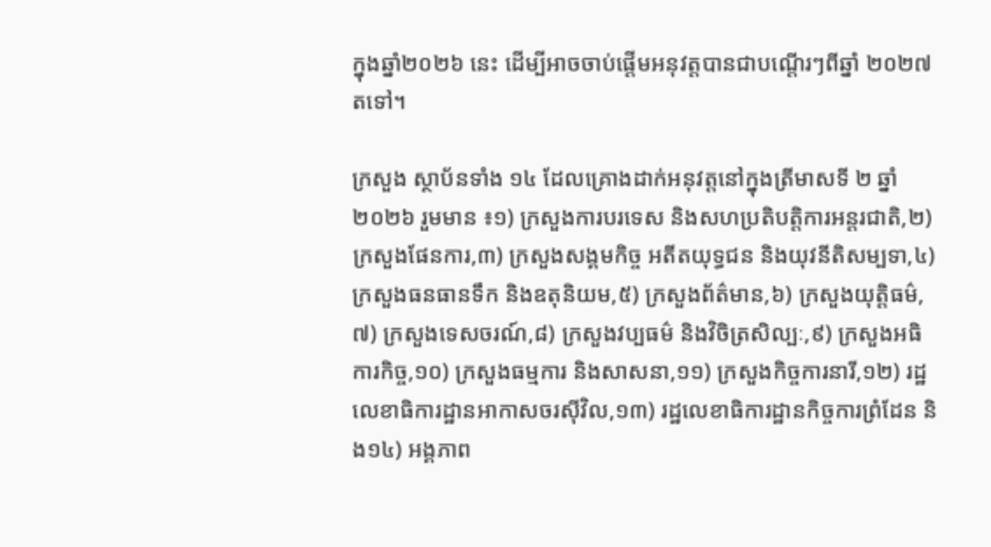ក្នុងឆ្នាំ២០២៦ នេះ ដើម្បីអាចចាប់ផ្តើមអនុវត្តបានជាបណ្ដើរៗពីឆ្នាំ ២០២៧ តទៅ។

ក្រសួង ស្ថាប័នទាំង ១៤ ដែលគ្រោងដាក់អនុវត្តនៅក្នុងត្រីមាសទី ២ ឆ្នាំ២០២៦ រួមមាន ៖១) ក្រសួងការបរទេស និងសហប្រតិបត្តិការអន្តរជាតិ,២) ក្រសួងផែនការ,៣) ក្រសួងសង្គមកិច្ច អតីតយុទ្ធជន និងយុវនីតិសម្បទា,៤) ក្រសួងធនធានទឹក និងឧតុនិយម,៥) ក្រសួងព័ត៌មាន,៦) ក្រសួងយុត្តិធម៌,៧) ក្រសួងទេសចរណ៍,៨) ក្រសួងវប្បធម៌ និងវិចិត្រសិល្បៈ,៩) ក្រសួងអធិការកិច្ច,១០) ក្រសួងធម្មការ និងសាសនា,១១) ក្រសួងកិច្ចការនារី,១២) រដ្ឋលេខាធិការដ្ឋានអាកាសចរស៊ីវិល,១៣) រដ្ឋលេខាធិការដ្ឋានកិច្ចការព្រំដែន និង១៤) អង្គភាព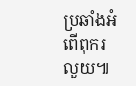ប្រឆាំងអំពើពុករលួយ៕